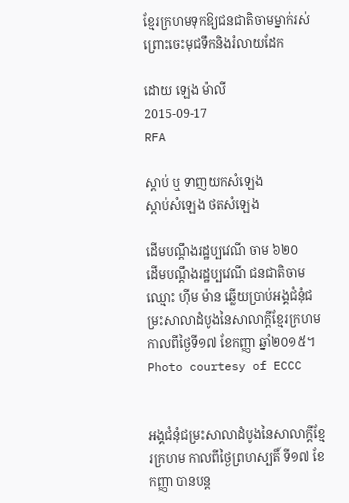ខ្មែរក្រហមទុកឱ្យជនជាតិចាមម្នាក់រស់ព្រោះចេះមុជទឹកនិងរំលាយដែក

ដោយ ឡេង ម៉ាលី
2015-09-17
RFA

ស្ដាប់ ឬ ទាញយកសំឡេង
ស្តាប់សំឡេង ថតសំឡេង

ដើមបណ្ដឹងរដ្ឋប្បវេណី ចាម ៦២០
ដើមបណ្ដឹងរដ្ឋប្បវេណី ជនជាតិចាម ឈ្មោះ ហ៊ីម ម៉ាន ឆ្លើយប្រាប់អង្គជំនុំជម្រះសាលាដំបូងនៃសាលាក្ដីខ្មែរក្រហម កាលពីថ្ងៃទី១៧ ខែកញ្ញា ឆ្នាំ២០១៥។ Photo courtesy of ECCC


អង្គជំនុំជម្រះសាលាដំបូងនៃសាលាក្ដីខ្មែរក្រហម កាលពីថ្ងៃព្រហស្បតិ៍ ទី១៧ ខែកញ្ញា បានបន្ត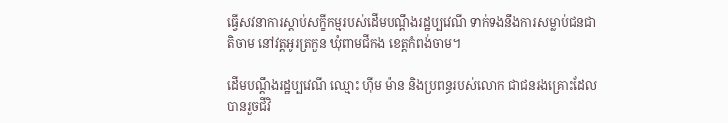ធ្វើសវនាការស្ដាប់សក្ខីកម្មរបស់ដើមបណ្ដឹងរដ្ឋប្បវេណី ទាក់ទងនឹងការសម្លាប់ជនជាតិចាម នៅវត្តអូរត្រកួន ឃុំពាមជីកង ខេត្តកំពង់ចាម។

ដើមបណ្ដឹងរដ្ឋប្បវេណី ឈ្មោះ ហ៊ីម ម៉ាន និងប្រពន្ធរបស់លោក ជាជនរងគ្រោះដែលបានរួចជីវិ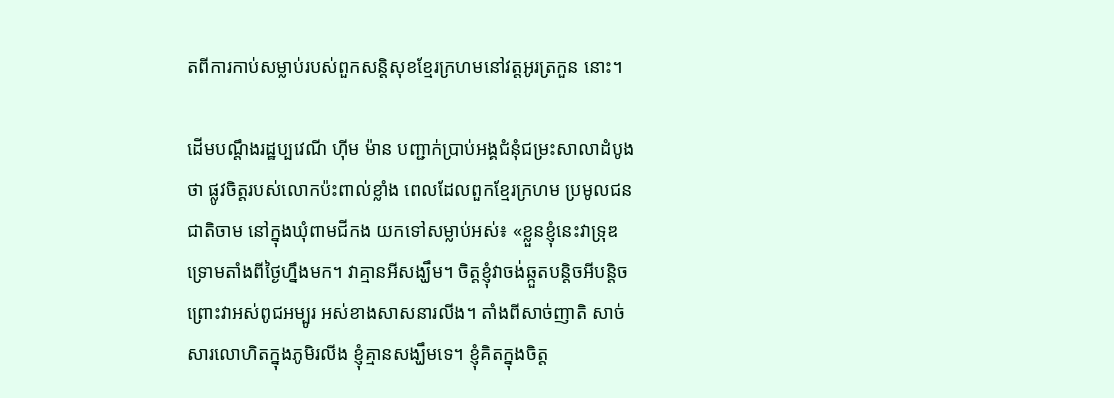តពីការកាប់សម្លាប់របស់ពួកសន្តិសុខខ្មែរក្រហមនៅវត្តអូរត្រកួន នោះ។

ដើមបណ្ដឹងរដ្ឋប្បវេណី ហ៊ីម ម៉ាន បញ្ជាក់ប្រាប់អង្គជំនុំជម្រះសាលាដំបូងថា ផ្លូវចិត្តរបស់លោកប៉ះពាល់ខ្លាំង ពេលដែលពួកខ្មែរក្រហម ប្រមូលជនជាតិចាម នៅក្នុងឃុំពាមជីកង យកទៅសម្លាប់អស់៖ «ខ្លួនខ្ញុំនេះវាទ្រុឌទ្រោមតាំងពីថ្ងៃហ្នឹងមក។ វាគ្មានអីសង្ឃឹម។ ចិត្តខ្ញុំវាចង់ឆ្កួតបន្តិចអីបន្តិច ព្រោះវាអស់ពូជអម្បូរ អស់ខាងសាសនារលីង។ តាំងពីសាច់ញាតិ សាច់សារលោហិតក្នុងភូមិរលីង ខ្ញុំគ្មានសង្ឃឹមទេ។ ខ្ញុំគិតក្នុងចិត្ត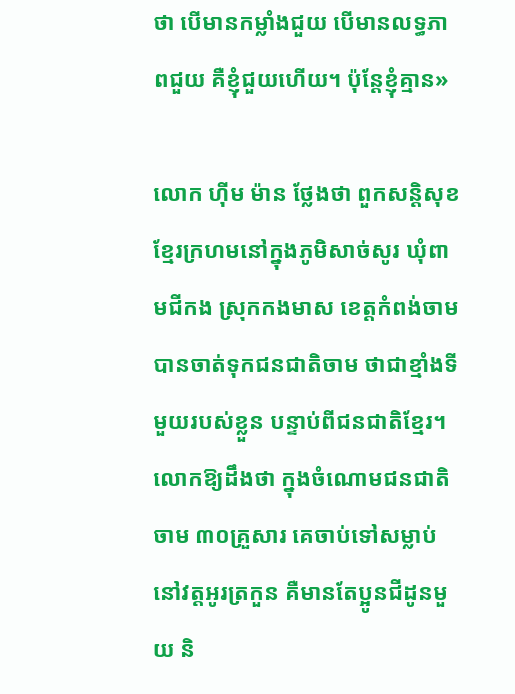ថា បើមានកម្លាំងជួយ បើមានលទ្ធភាពជួយ គឺខ្ញុំជួយហើយ។ ប៉ុន្តែខ្ញុំគ្មាន»

លោក ហ៊ីម ម៉ាន ថ្លែងថា ពួកសន្តិសុខខ្មែរក្រហមនៅក្នុងភូមិសាច់សូរ ឃុំពាមជីកង ស្រុកកងមាស ខេត្តកំពង់ចាម បានចាត់ទុកជនជាតិចាម ថាជាខ្មាំងទីមួយរបស់ខ្លួន បន្ទាប់ពីជនជាតិខ្មែរ។ លោកឱ្យដឹងថា ក្នុងចំណោមជនជាតិចាម ៣០គ្រួសារ គេចាប់ទៅសម្លាប់នៅវត្តអូរត្រកួន គឺមានតែប្អូនជីដូនមួយ និ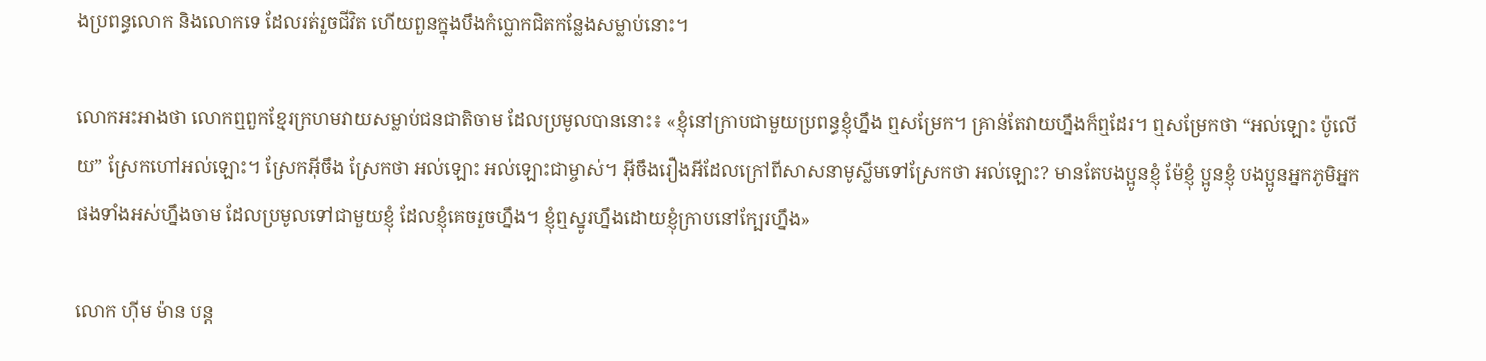ងប្រពន្ធលោក និងលោកទេ ដែលរត់រួចជីវិត ហើយពួនក្នុងបឹងកំប្លោកជិតកន្លែងសម្លាប់នោះ។

លោកអះអាងថា លោកឮពួកខ្មែរក្រហមវាយសម្លាប់ជនជាតិចាម ដែលប្រមូលបាននោះ៖ «ខ្ញុំនៅក្រាបជាមួយប្រពន្ធខ្ញុំហ្នឹង ឮសម្រែក។ គ្រាន់តែវាយហ្នឹងក៏ឮដែរ។ ឮសម្រែកថា “អល់ឡោះ ប៉ូលើយ” ស្រែកហៅអល់ឡោះ។ ស្រែកអ៊ីចឹង ស្រែកថា អល់ឡោះ អល់ឡោះជាម្ចាស់។ អ៊ីចឹងរឿងអីដែលក្រៅពីសាសនាមូស្លីមទៅស្រែកថា អល់ឡោះ? មានតែបងប្អូនខ្ញុំ ម៉ែខ្ញុំ ប្អូនខ្ញុំ បងប្អូនអ្នកភូមិអ្នកផងទាំងអស់ហ្នឹងចាម ដែលប្រមូលទៅជាមួយខ្ញុំ ដែលខ្ញុំគេចរួចហ្នឹង។ ខ្ញុំឮស្នូរហ្នឹងដោយខ្ញុំក្រាបនៅក្បែរហ្នឹង»

លោក ហ៊ីម ម៉ាន បន្ត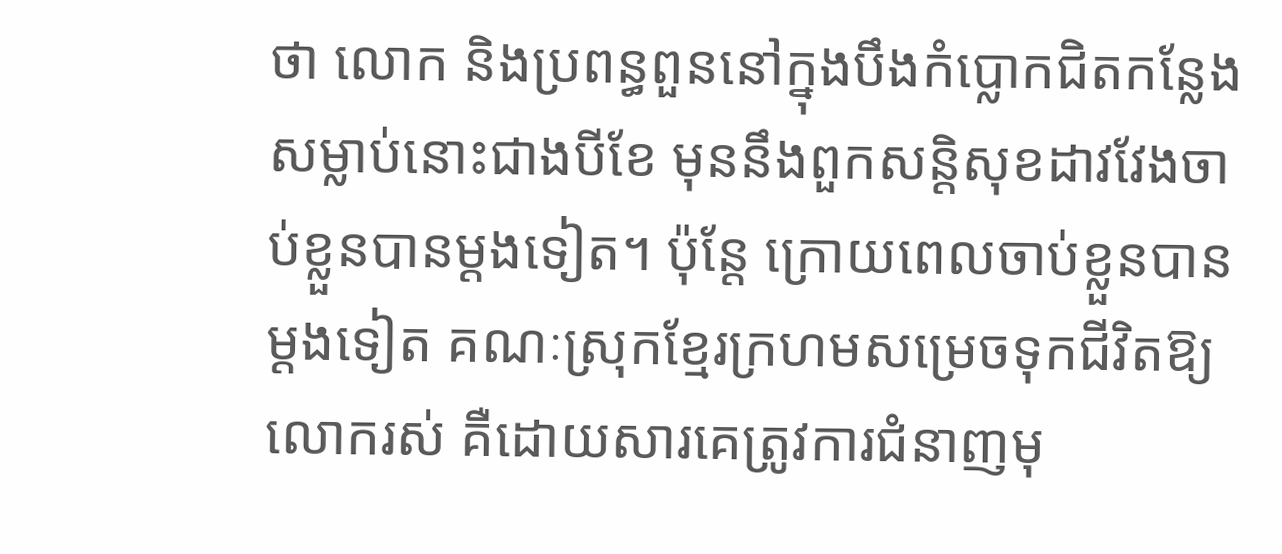ថា លោក និងប្រពន្ធពួននៅក្នុងបឹងកំប្លោកជិតកន្លែងសម្លាប់នោះជាងបីខែ មុននឹងពួកសន្តិសុខដាវវែងចាប់ខ្លួនបានម្ដងទៀត។ ប៉ុន្តែ ក្រោយពេលចាប់ខ្លួនបានម្ដងទៀត គណៈស្រុកខ្មែរក្រហមសម្រេចទុកជីវិតឱ្យលោករស់ គឺដោយសារគេត្រូវការជំនាញមុ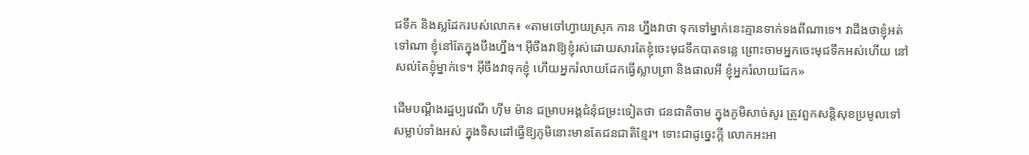ជទឹក និងស្លដែករបស់លោក៖ «តាមចៅហ្វាយស្រុក កាន ហ្នឹងវាថា ទុកទៅម្នាក់នេះគ្មានទាក់ទងពីណាទេ។ វាដឹងថាខ្ញុំអត់ទៅណា ខ្ញុំនៅតែក្នុងបឹងហ្នឹង។ អ៊ីចឹងវាឱ្យខ្ញុំរស់ដោយសារតែខ្ញុំចេះមុជទឹកបាតទន្លេ ព្រោះចាមអ្នកចេះមុជទឹកអស់ហើយ នៅសល់តែខ្ញុំម្នាក់ទេ។ អ៊ីចឹងវាទុកខ្ញុំ ហើយអ្នករំលាយដែកធ្វើស្លាបព្រា និងផាលអី ខ្ញុំអ្នករំលាយដែក»

ដើមបណ្ដឹងរដ្ឋប្បវេណី ហ៊ីម ម៉ាន ជម្រាបអង្គជំនុំជម្រះទៀតថា ជនជាតិចាម ក្នុងភូមិសាច់សូរ ត្រូវពួកសន្តិសុខប្រមូលទៅសម្លាប់ទាំងអស់ ក្នុងទិសដៅធ្វើឱ្យភូមិនោះមានតែជនជាតិខ្មែរ។ ទោះជាដូច្នេះក្ដី លោកអះអា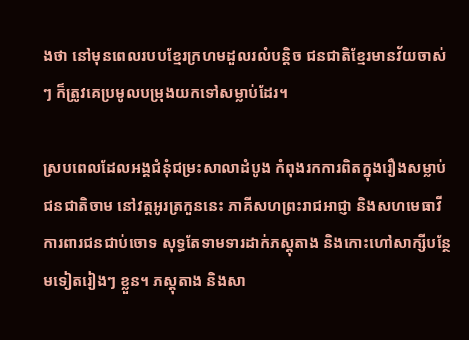ងថា នៅមុនពេលរបបខ្មែរក្រហមដួលរលំបន្តិច ជនជាតិខ្មែរមានវ័យចាស់ៗ ក៏ត្រូវគេប្រមូលបម្រុងយកទៅសម្លាប់ដែរ។

ស្របពេលដែលអង្គជំនុំជម្រះសាលាដំបូង កំពុងរកការពិតក្នុងរឿងសម្លាប់ជនជាតិចាម នៅវត្តអូរត្រកួននេះ ភាគីសហព្រះរាជអាជ្ញា និងសហមេធាវីការពារជនជាប់ចោទ សុទ្ធតែទាមទារដាក់ភស្តុតាង និងកោះហៅសាក្សីបន្ថែមទៀតរៀងៗ ខ្លួន។ ភស្តុតាង និងសា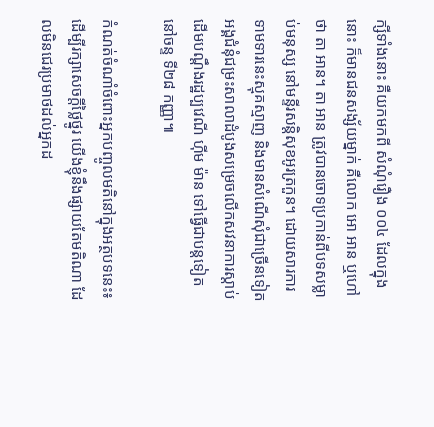ក្សីទាំងនោះ គឺយកមកពី សំណុំរឿង ០០៤ ដែលក្នុងនោះ ក៏មានជនសង្ស័យម្នាក់ គឺលោក អោ អាន ឬហៅថា តា អាន។ តា អាន ត្រូវបានចោទប្រកាន់ពីបទសម្លាប់មនុស្ស នៅមន្ទីរសន្តិសុខអូរត្រកួន។ ដោយសារការទាមទារនេះស្មុគស្មាញ និងមានសំណើសុំជាច្រើនទៀត អង្គជំនុំជម្រះសាលាដំបូងសម្រេចលើកសវនាការស្ដាប់ដើមបណ្ដឹងរដ្ឋប្បវេណី ហ៊ីម ម៉ាន ទៅធ្វើជាបន្តទៀត នៅចន្ទ ទី២៨ កញ្ញា៕

កំណត់ចំណាំចំពោះអ្នកបញ្ចូលមតិនៅក្នុងអត្ថបទនេះ៖ដើម្បីរក្សាសេចក្ដីថ្លៃថ្នូរ យើងខ្ញុំនឹងផ្សាយតែមតិណា ដែលមិនជេរប្រមាថដល់អ្នកដ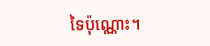ទៃប៉ុណ្ណោះ។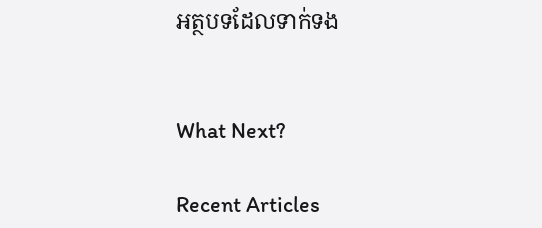អត្ថបទដែលទាក់ទង


What Next?

Recent Articles